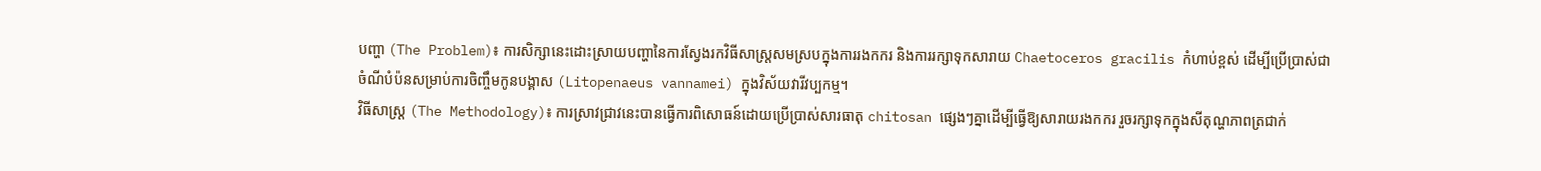បញ្ហា (The Problem)៖ ការសិក្សានេះដោះស្រាយបញ្ហានៃការស្វែងរកវិធីសាស្ត្រសមស្របក្នុងការរងកករ និងការរក្សាទុកសារាយ Chaetoceros gracilis កំហាប់ខ្ពស់ ដើម្បីប្រើប្រាស់ជាចំណីបំប៉នសម្រាប់ការចិញ្ចឹមកូនបង្គាស (Litopenaeus vannamei) ក្នុងវិស័យវារីវប្បកម្ម។
វិធីសាស្ត្រ (The Methodology)៖ ការស្រាវជ្រាវនេះបានធ្វើការពិសោធន៍ដោយប្រើប្រាស់សារធាតុ chitosan ផ្សេងៗគ្នាដើម្បីធ្វើឱ្យសារាយរងកករ រួចរក្សាទុកក្នុងសីតុណ្ហភាពត្រជាក់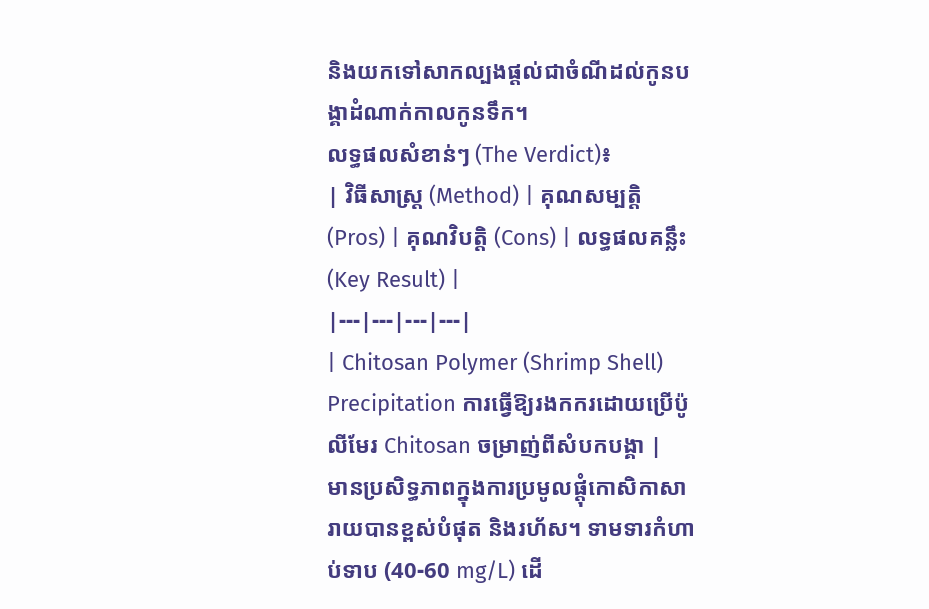និងយកទៅសាកល្បងផ្តល់ជាចំណីដល់កូនបង្គាដំណាក់កាលកូនទឹក។
លទ្ធផលសំខាន់ៗ (The Verdict)៖
| វិធីសាស្ត្រ (Method) | គុណសម្បត្តិ (Pros) | គុណវិបត្តិ (Cons) | លទ្ធផលគន្លឹះ (Key Result) |
|---|---|---|---|
| Chitosan Polymer (Shrimp Shell) Precipitation ការធ្វើឱ្យរងកករដោយប្រើប៉ូលីមែរ Chitosan ចម្រាញ់ពីសំបកបង្គា |
មានប្រសិទ្ធភាពក្នុងការប្រមូលផ្តុំកោសិកាសារាយបានខ្ពស់បំផុត និងរហ័ស។ ទាមទារកំហាប់ទាប (40-60 mg/L) ដើ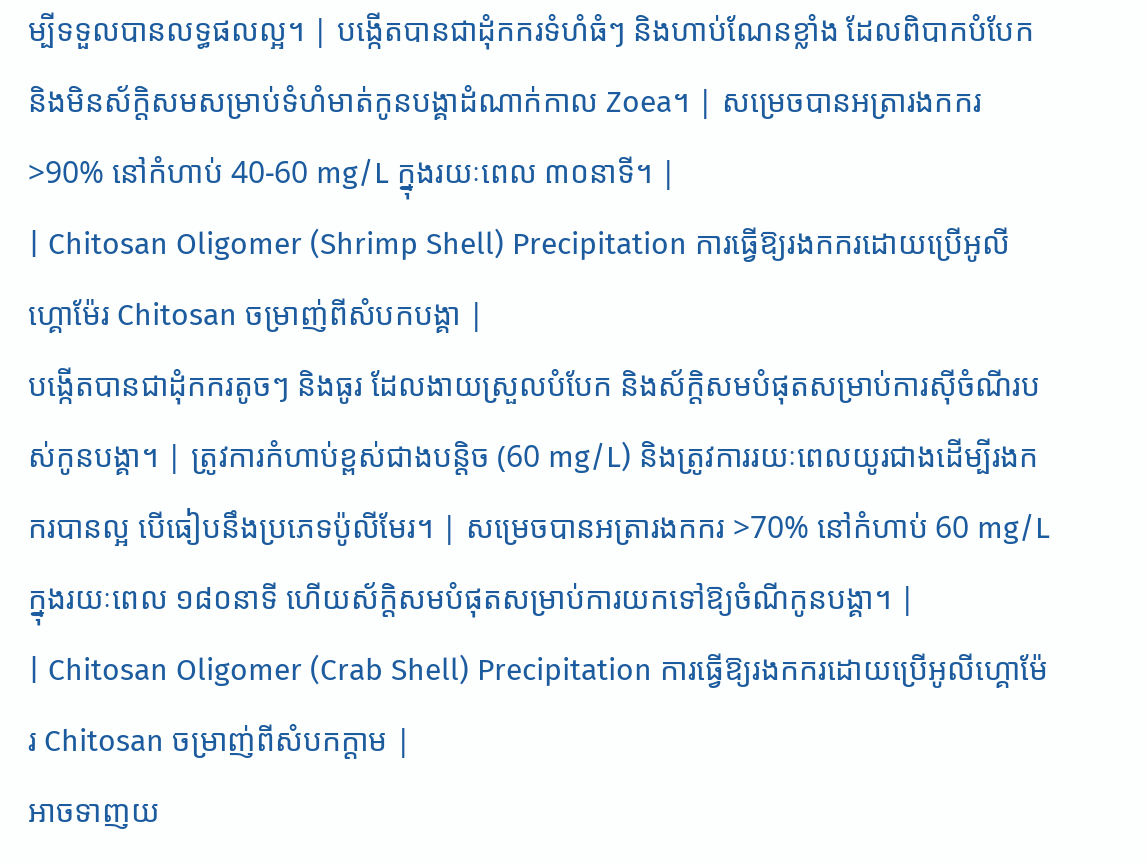ម្បីទទួលបានលទ្ធផលល្អ។ | បង្កើតបានជាដុំកករទំហំធំៗ និងហាប់ណែនខ្លាំង ដែលពិបាកបំបែក និងមិនស័ក្តិសមសម្រាប់ទំហំមាត់កូនបង្គាដំណាក់កាល Zoea។ | សម្រេចបានអត្រារងកករ >90% នៅកំហាប់ 40-60 mg/L ក្នុងរយៈពេល ៣០នាទី។ |
| Chitosan Oligomer (Shrimp Shell) Precipitation ការធ្វើឱ្យរងកករដោយប្រើអូលីហ្គោម៉ែរ Chitosan ចម្រាញ់ពីសំបកបង្គា |
បង្កើតបានជាដុំកករតូចៗ និងធូរ ដែលងាយស្រួលបំបែក និងស័ក្តិសមបំផុតសម្រាប់ការស៊ីចំណីរបស់កូនបង្គា។ | ត្រូវការកំហាប់ខ្ពស់ជាងបន្តិច (60 mg/L) និងត្រូវការរយៈពេលយូរជាងដើម្បីរងកករបានល្អ បើធៀបនឹងប្រភេទប៉ូលីមែរ។ | សម្រេចបានអត្រារងកករ >70% នៅកំហាប់ 60 mg/L ក្នុងរយៈពេល ១៨០នាទី ហើយស័ក្តិសមបំផុតសម្រាប់ការយកទៅឱ្យចំណីកូនបង្គា។ |
| Chitosan Oligomer (Crab Shell) Precipitation ការធ្វើឱ្យរងកករដោយប្រើអូលីហ្គោម៉ែរ Chitosan ចម្រាញ់ពីសំបកក្តាម |
អាចទាញយ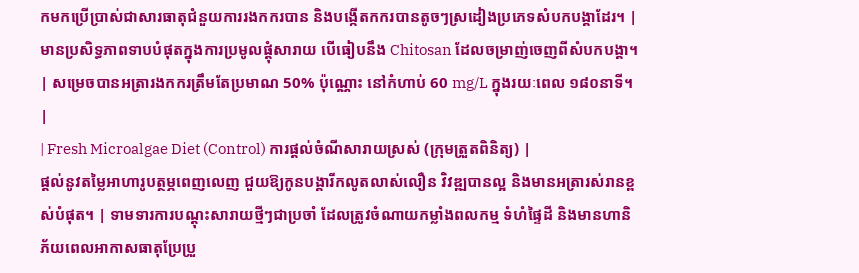កមកប្រើប្រាស់ជាសារធាតុជំនួយការរងកករបាន និងបង្កើតកករបានតូចៗស្រដៀងប្រភេទសំបកបង្គាដែរ។ | មានប្រសិទ្ធភាពទាបបំផុតក្នុងការប្រមូលផ្តុំសារាយ បើធៀបនឹង Chitosan ដែលចម្រាញ់ចេញពីសំបកបង្គា។ | សម្រេចបានអត្រារងកករត្រឹមតែប្រមាណ 50% ប៉ុណ្ណោះ នៅកំហាប់ 60 mg/L ក្នុងរយៈពេល ១៨០នាទី។ |
| Fresh Microalgae Diet (Control) ការផ្តល់ចំណីសារាយស្រស់ (ក្រុមត្រួតពិនិត្យ) |
ផ្តល់នូវតម្លៃអាហារូបត្ថម្ភពេញលេញ ជួយឱ្យកូនបង្គារីកលូតលាស់លឿន វិវឌ្ឍបានល្អ និងមានអត្រារស់រានខ្ពស់បំផុត។ | ទាមទារការបណ្តុះសារាយថ្មីៗជាប្រចាំ ដែលត្រូវចំណាយកម្លាំងពលកម្ម ទំហំផ្ទៃដី និងមានហានិភ័យពេលអាកាសធាតុប្រែប្រួ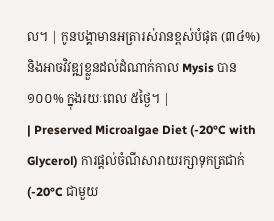ល។ | កូនបង្គាមានអត្រារស់រានខ្ពស់បំផុត (៣៤%) និងអាចវិវឌ្ឍខ្លួនដល់ដំណាក់កាល Mysis បាន ១០០% ក្នុងរយៈពេល ៥ថ្ងៃ។ |
| Preserved Microalgae Diet (-20°C with Glycerol) ការផ្តល់ចំណីសារាយរក្សាទុកត្រជាក់ (-20°C ជាមួយ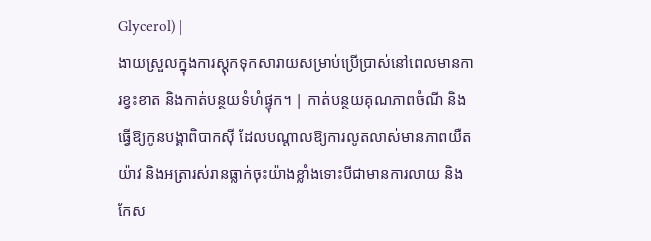Glycerol) |
ងាយស្រួលក្នុងការស្តុកទុកសារាយសម្រាប់ប្រើប្រាស់នៅពេលមានការខ្វះខាត និងកាត់បន្ថយទំហំផ្ទុក។ | កាត់បន្ថយគុណភាពចំណី និងធ្វើឱ្យកូនបង្គាពិបាកស៊ី ដែលបណ្តាលឱ្យការលូតលាស់មានភាពយឺតយ៉ាវ និងអត្រារស់រានធ្លាក់ចុះយ៉ាងខ្លាំងទោះបីជាមានការលាយ និងកែស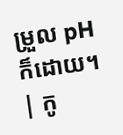ម្រួល pH ក៏ដោយ។ | កូ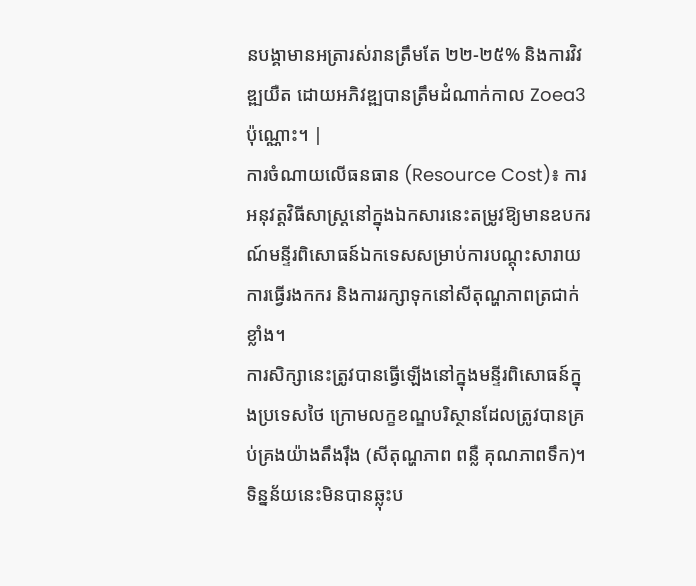នបង្គាមានអត្រារស់រានត្រឹមតែ ២២-២៥% និងការវិវឌ្ឍយឺត ដោយអភិវឌ្ឍបានត្រឹមដំណាក់កាល Zoea3 ប៉ុណ្ណោះ។ |
ការចំណាយលើធនធាន (Resource Cost)៖ ការអនុវត្តវិធីសាស្រ្តនៅក្នុងឯកសារនេះតម្រូវឱ្យមានឧបករណ៍មន្ទីរពិសោធន៍ឯកទេសសម្រាប់ការបណ្តុះសារាយ ការធ្វើរងកករ និងការរក្សាទុកនៅសីតុណ្ហភាពត្រជាក់ខ្លាំង។
ការសិក្សានេះត្រូវបានធ្វើឡើងនៅក្នុងមន្ទីរពិសោធន៍ក្នុងប្រទេសថៃ ក្រោមលក្ខខណ្ឌបរិស្ថានដែលត្រូវបានគ្រប់គ្រងយ៉ាងតឹងរ៉ឹង (សីតុណ្ហភាព ពន្លឺ គុណភាពទឹក)។ ទិន្នន័យនេះមិនបានឆ្លុះប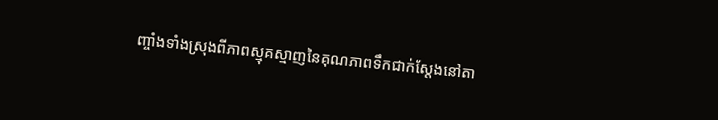ញ្ចាំងទាំងស្រុងពីភាពស្មុគស្មាញនៃគុណភាពទឹកជាក់ស្តែងនៅតា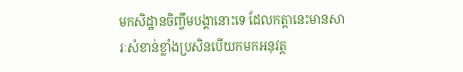មកសិដ្ឋានចិញ្ចឹមបង្គានោះទេ ដែលកត្តានេះមានសារៈសំខាន់ខ្លាំងប្រសិនបើយកមកអនុវត្ត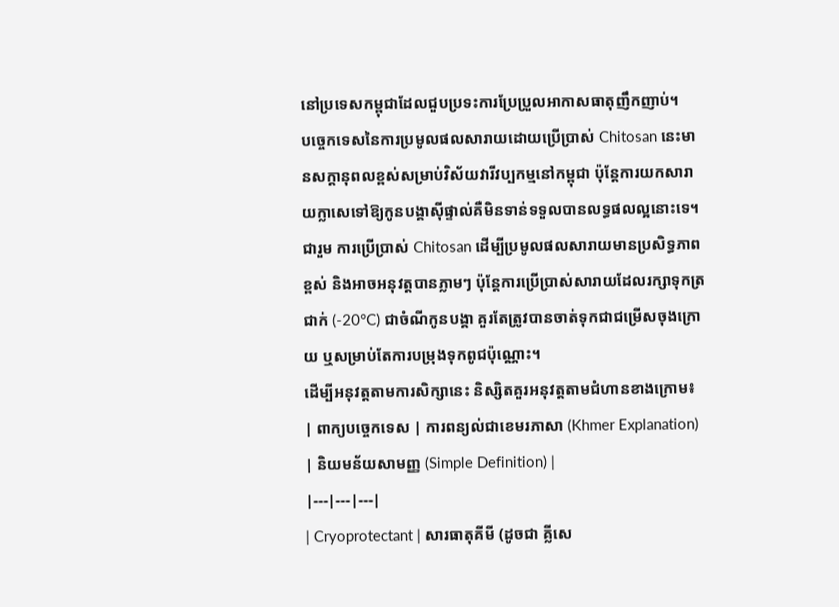នៅប្រទេសកម្ពុជាដែលជួបប្រទះការប្រែប្រួលអាកាសធាតុញឹកញាប់។
បច្ចេកទេសនៃការប្រមូលផលសារាយដោយប្រើប្រាស់ Chitosan នេះមានសក្តានុពលខ្ពស់សម្រាប់វិស័យវារីវប្បកម្មនៅកម្ពុជា ប៉ុន្តែការយកសារាយក្លាសេទៅឱ្យកូនបង្គាស៊ីផ្ទាល់គឺមិនទាន់ទទួលបានលទ្ធផលល្អនោះទេ។
ជារួម ការប្រើប្រាស់ Chitosan ដើម្បីប្រមូលផលសារាយមានប្រសិទ្ធភាពខ្ពស់ និងអាចអនុវត្តបានភ្លាមៗ ប៉ុន្តែការប្រើប្រាស់សារាយដែលរក្សាទុកត្រជាក់ (-20°C) ជាចំណីកូនបង្គា គួរតែត្រូវបានចាត់ទុកជាជម្រើសចុងក្រោយ ឬសម្រាប់តែការបម្រុងទុកពូជប៉ុណ្ណោះ។
ដើម្បីអនុវត្តតាមការសិក្សានេះ និស្សិតគួរអនុវត្តតាមជំហានខាងក្រោម៖
| ពាក្យបច្ចេកទេស | ការពន្យល់ជាខេមរភាសា (Khmer Explanation) | និយមន័យសាមញ្ញ (Simple Definition) |
|---|---|---|
| Cryoprotectant | សារធាតុគីមី (ដូចជា គ្លីសេ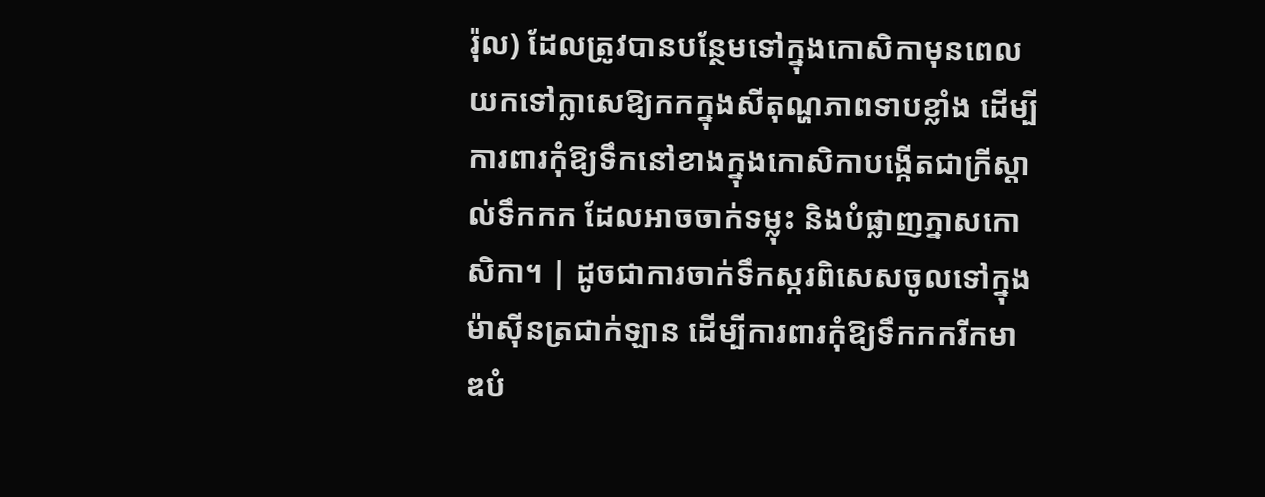រ៉ុល) ដែលត្រូវបានបន្ថែមទៅក្នុងកោសិកាមុនពេលយកទៅក្លាសេឱ្យកកក្នុងសីតុណ្ហភាពទាបខ្លាំង ដើម្បីការពារកុំឱ្យទឹកនៅខាងក្នុងកោសិកាបង្កើតជាក្រីស្តាល់ទឹកកក ដែលអាចចាក់ទម្លុះ និងបំផ្លាញភ្នាសកោសិកា។ | ដូចជាការចាក់ទឹកស្ករពិសេសចូលទៅក្នុងម៉ាស៊ីនត្រជាក់ឡាន ដើម្បីការពារកុំឱ្យទឹកកករីកមាឌបំ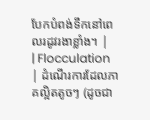បែកបំពង់ទឹកនៅពេលរដូវរងាខ្លាំង។ |
| Flocculation | ដំណើរការដែលភាគល្អិតតូចៗ (ដូចជា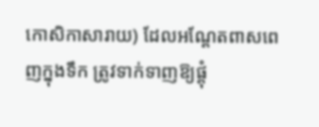កោសិកាសារាយ) ដែលអណ្តែតពាសពេញក្នុងទឹក ត្រូវទាក់ទាញឱ្យផ្តុំ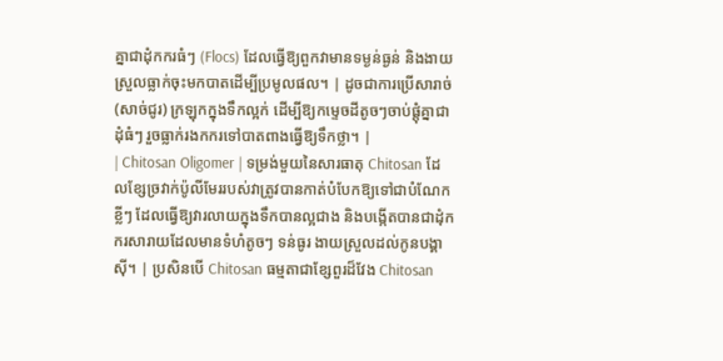គ្នាជាដុំកករធំៗ (Flocs) ដែលធ្វើឱ្យពួកវាមានទម្ងន់ធ្ងន់ និងងាយស្រួលធ្លាក់ចុះមកបាតដើម្បីប្រមូលផល។ | ដូចជាការប្រើសារាច់ (សាច់ជូរ) ក្រឡុកក្នុងទឹកល្អក់ ដើម្បីឱ្យកម្ទេចដីតូចៗចាប់ផ្តុំគ្នាជាដុំធំៗ រួចធ្លាក់រងកករទៅបាតពាងធ្វើឱ្យទឹកថ្លា។ |
| Chitosan Oligomer | ទម្រង់មួយនៃសារធាតុ Chitosan ដែលខ្សែច្រវាក់ប៉ូលីមែររបស់វាត្រូវបានកាត់បំបែកឱ្យទៅជាបំណែកខ្លីៗ ដែលធ្វើឱ្យវារលាយក្នុងទឹកបានល្អជាង និងបង្កើតបានជាដុំកករសារាយដែលមានទំហំតូចៗ ទន់ធូរ ងាយស្រួលដល់កូនបង្គាស៊ី។ | ប្រសិនបើ Chitosan ធម្មតាជាខ្សែពួរដ៏វែង Chitosan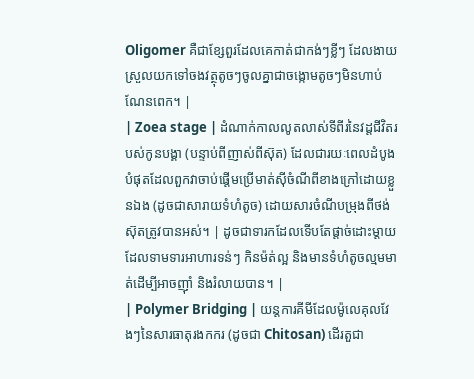Oligomer គឺជាខ្សែពួរដែលគេកាត់ជាកង់ៗខ្លីៗ ដែលងាយស្រួលយកទៅចងវត្ថុតូចៗចូលគ្នាជាចង្កោមតូចៗមិនហាប់ណែនពេក។ |
| Zoea stage | ដំណាក់កាលលូតលាស់ទីពីរនៃវដ្តជីវិតរបស់កូនបង្គា (បន្ទាប់ពីញាស់ពីស៊ុត) ដែលជារយៈពេលដំបូងបំផុតដែលពួកវាចាប់ផ្តើមប្រើមាត់ស៊ីចំណីពីខាងក្រៅដោយខ្លួនឯង (ដូចជាសារាយទំហំតូច) ដោយសារចំណីបម្រុងពីថង់ស៊ុតត្រូវបានអស់។ | ដូចជាទារកដែលទើបតែផ្តាច់ដោះម្តាយ ដែលទាមទារអាហារទន់ៗ កិនម៉ត់ល្អ និងមានទំហំតូចល្មមមាត់ដើម្បីអាចញ៉ាំ និងរំលាយបាន។ |
| Polymer Bridging | យន្តការគីមីដែលម៉ូលេគុលវែងៗនៃសារធាតុរងកករ (ដូចជា Chitosan) ដើរតួជា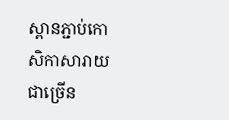ស្ពានភ្ជាប់កោសិកាសារាយជាច្រើន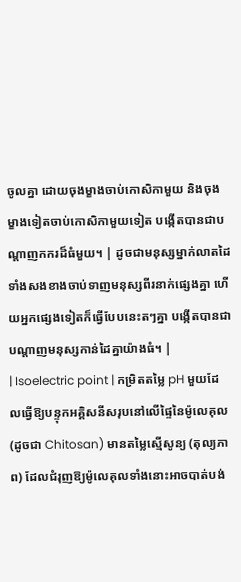ចូលគ្នា ដោយចុងម្ខាងចាប់កោសិកាមួយ និងចុងម្ខាងទៀតចាប់កោសិកាមួយទៀត បង្កើតបានជាបណ្តាញកករដ៏ធំមួយ។ | ដូចជាមនុស្សម្នាក់លាតដៃទាំងសងខាងចាប់ទាញមនុស្សពីរនាក់ផ្សេងគ្នា ហើយអ្នកផ្សេងទៀតក៏ធ្វើបែបនេះតៗគ្នា បង្កើតបានជាបណ្តាញមនុស្សកាន់ដៃគ្នាយ៉ាងធំ។ |
| Isoelectric point | កម្រិតតម្លៃ pH មួយដែលធ្វើឱ្យបន្ទុកអគ្គិសនីសរុបនៅលើផ្ទៃនៃម៉ូលេគុល (ដូចជា Chitosan) មានតម្លៃស្មើសូន្យ (តុល្យភាព) ដែលជំរុញឱ្យម៉ូលេគុលទាំងនោះអាចបាត់បង់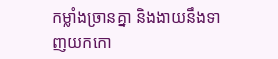កម្លាំងច្រានគ្នា និងងាយនឹងទាញយកកោ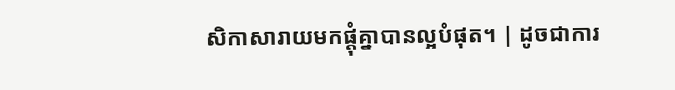សិកាសារាយមកផ្តុំគ្នាបានល្អបំផុត។ | ដូចជាការ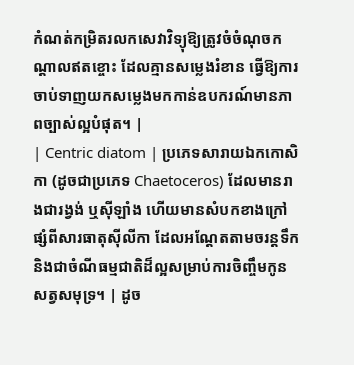កំណត់កម្រិតរលកសេវាវិទ្យុឱ្យត្រូវចំចំណុចកណ្តាលឥតខ្ចោះ ដែលគ្មានសម្លេងរំខាន ធ្វើឱ្យការចាប់ទាញយកសម្លេងមកកាន់ឧបករណ៍មានភាពច្បាស់ល្អបំផុត។ |
| Centric diatom | ប្រភេទសារាយឯកកោសិកា (ដូចជាប្រភេទ Chaetoceros) ដែលមានរាងជារង្វង់ ឬស៊ីឡាំង ហើយមានសំបកខាងក្រៅផ្សំពីសារធាតុស៊ីលីកា ដែលអណ្តែតតាមចរន្តទឹក និងជាចំណីធម្មជាតិដ៏ល្អសម្រាប់ការចិញ្ចឹមកូនសត្វសមុទ្រ។ | ដូច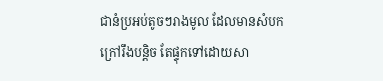ជានំប្រអប់តូចៗរាងមូល ដែលមានសំបកក្រៅរឹងបន្តិច តែផ្ទុកទៅដោយសា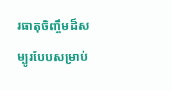រធាតុចិញ្ចឹមដ៏សម្បូរបែបសម្រាប់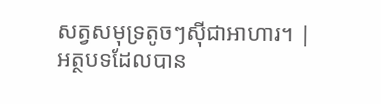សត្វសមុទ្រតូចៗស៊ីជាអាហារ។ |
អត្ថបទដែលបាន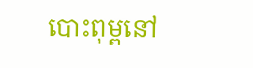បោះពុម្ពនៅ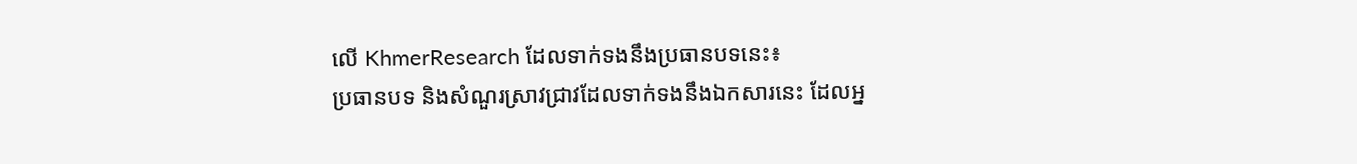លើ KhmerResearch ដែលទាក់ទងនឹងប្រធានបទនេះ៖
ប្រធានបទ និងសំណួរស្រាវជ្រាវដែលទាក់ទងនឹងឯកសារនេះ ដែលអ្ន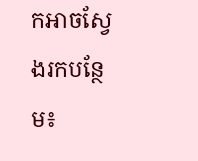កអាចស្វែងរកបន្ថែម៖